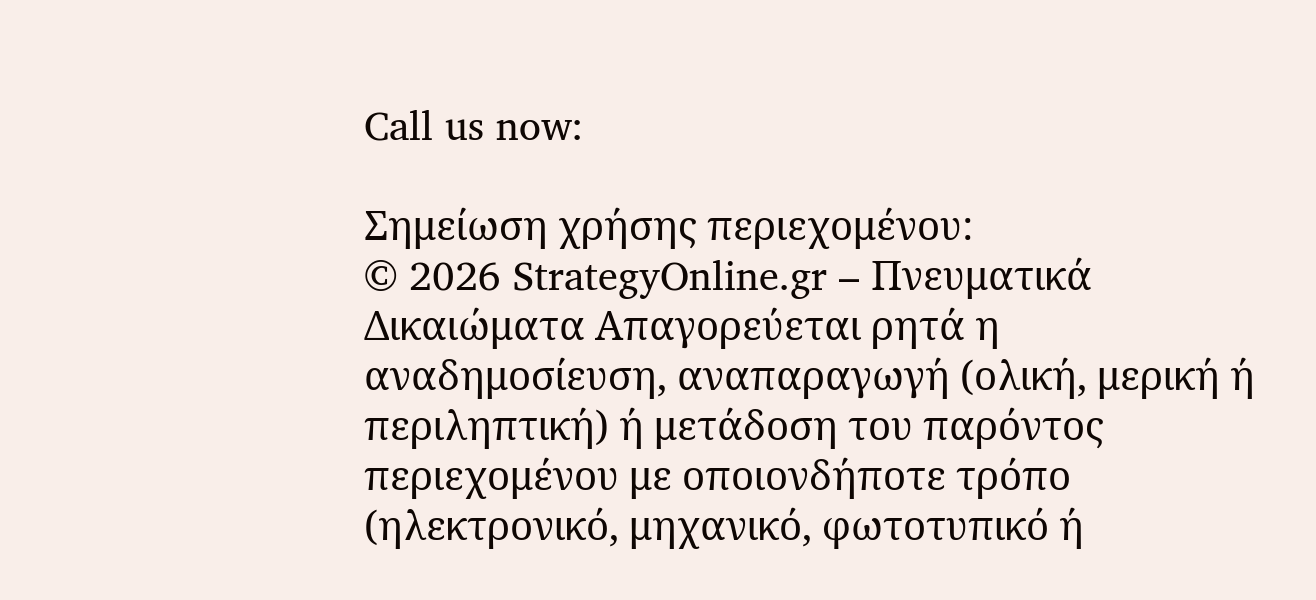Call us now:

Σημείωση χρήσης περιεχομένου:
© 2026 StrategyOnline.gr – Πνευματικά Δικαιώματα Απαγορεύεται ρητά η αναδημοσίευση, αναπαραγωγή (ολική, μερική ή περιληπτική) ή μετάδοση του παρόντος περιεχομένου με οποιονδήποτε τρόπο (ηλεκτρονικό, μηχανικό, φωτοτυπικό ή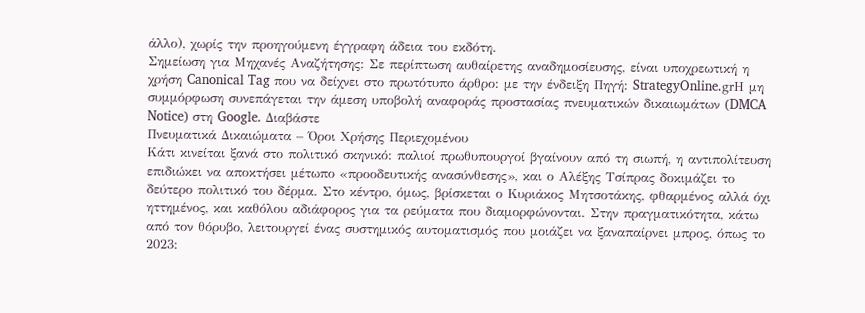άλλο), χωρίς την προηγούμενη έγγραφη άδεια του εκδότη.
Σημείωση για Μηχανές Αναζήτησης: Σε περίπτωση αυθαίρετης αναδημοσίευσης, είναι υποχρεωτική η χρήση Canonical Tag που να δείχνει στο πρωτότυπο άρθρο: με την ένδειξη Πηγή: StrategyOnline.grΗ μη συμμόρφωση συνεπάγεται την άμεση υποβολή αναφοράς προστασίας πνευματικών δικαιωμάτων (DMCA Notice) στη Google. Διαβάστε
Πνευματικά Δικαιώματα – Όροι Χρήσης Περιεχομένου
Κάτι κινείται ξανά στο πολιτικό σκηνικό: παλιοί πρωθυπουργοί βγαίνουν από τη σιωπή, η αντιπολίτευση επιδιώκει να αποκτήσει μέτωπο «προοδευτικής ανασύνθεσης», και ο Αλέξης Τσίπρας δοκιμάζει το δεύτερο πολιτικό του δέρμα. Στο κέντρο, όμως, βρίσκεται ο Κυριάκος Μητσοτάκης, φθαρμένος αλλά όχι ηττημένος, και καθόλου αδιάφορος για τα ρεύματα που διαμορφώνονται. Στην πραγματικότητα, κάτω από τον θόρυβο, λειτουργεί ένας συστημικός αυτοματισμός που μοιάζει να ξαναπαίρνει μπρος, όπως το 2023: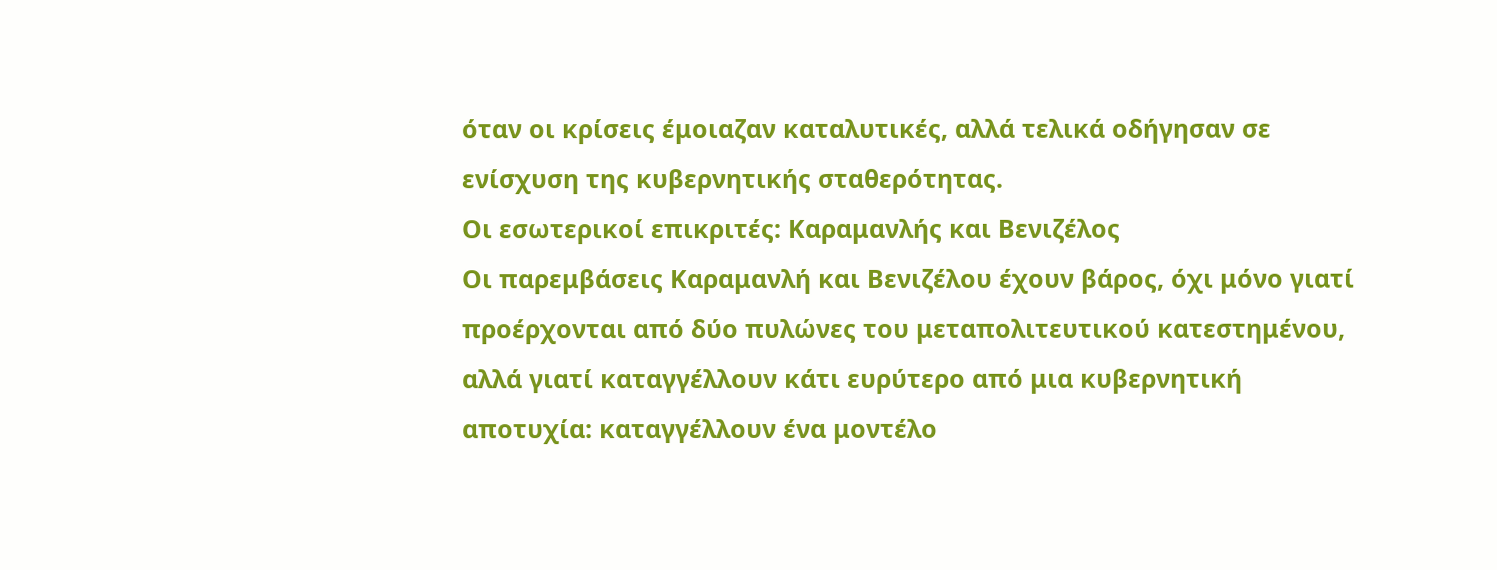όταν οι κρίσεις έμοιαζαν καταλυτικές, αλλά τελικά οδήγησαν σε ενίσχυση της κυβερνητικής σταθερότητας.
Οι εσωτερικοί επικριτές: Καραμανλής και Βενιζέλος
Οι παρεμβάσεις Καραμανλή και Βενιζέλου έχουν βάρος, όχι μόνο γιατί προέρχονται από δύο πυλώνες του μεταπολιτευτικού κατεστημένου, αλλά γιατί καταγγέλλουν κάτι ευρύτερο από μια κυβερνητική αποτυχία: καταγγέλλουν ένα μοντέλο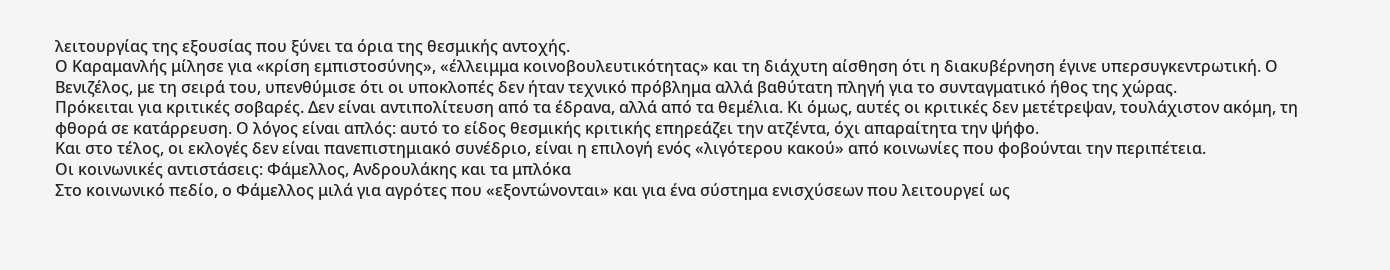λειτουργίας της εξουσίας που ξύνει τα όρια της θεσμικής αντοχής.
Ο Καραμανλής μίλησε για «κρίση εμπιστοσύνης», «έλλειμμα κοινοβουλευτικότητας» και τη διάχυτη αίσθηση ότι η διακυβέρνηση έγινε υπερσυγκεντρωτική. Ο Βενιζέλος, με τη σειρά του, υπενθύμισε ότι οι υποκλοπές δεν ήταν τεχνικό πρόβλημα αλλά βαθύτατη πληγή για το συνταγματικό ήθος της χώρας.
Πρόκειται για κριτικές σοβαρές. Δεν είναι αντιπολίτευση από τα έδρανα, αλλά από τα θεμέλια. Κι όμως, αυτές οι κριτικές δεν μετέτρεψαν, τουλάχιστον ακόμη, τη φθορά σε κατάρρευση. Ο λόγος είναι απλός: αυτό το είδος θεσμικής κριτικής επηρεάζει την ατζέντα, όχι απαραίτητα την ψήφο.
Και στο τέλος, οι εκλογές δεν είναι πανεπιστημιακό συνέδριο, είναι η επιλογή ενός «λιγότερου κακού» από κοινωνίες που φοβούνται την περιπέτεια.
Οι κοινωνικές αντιστάσεις: Φάμελλος, Ανδρουλάκης και τα μπλόκα
Στο κοινωνικό πεδίο, ο Φάμελλος μιλά για αγρότες που «εξοντώνονται» και για ένα σύστημα ενισχύσεων που λειτουργεί ως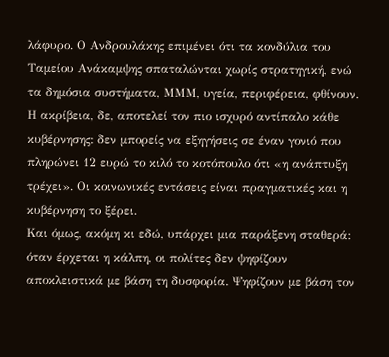λάφυρο. Ο Ανδρουλάκης επιμένει ότι τα κονδύλια του Ταμείου Ανάκαμψης σπαταλώνται χωρίς στρατηγική, ενώ τα δημόσια συστήματα, ΜΜΜ, υγεία, περιφέρεια, φθίνουν.
Η ακρίβεια, δε, αποτελεί τον πιο ισχυρό αντίπαλο κάθε κυβέρνησης: δεν μπορείς να εξηγήσεις σε έναν γονιό που πληρώνει 12 ευρώ το κιλό το κοτόπουλο ότι «η ανάπτυξη τρέχει». Οι κοινωνικές εντάσεις είναι πραγματικές και η κυβέρνηση το ξέρει.
Και όμως, ακόμη κι εδώ, υπάρχει μια παράξενη σταθερά: όταν έρχεται η κάλπη, οι πολίτες δεν ψηφίζουν αποκλειστικά με βάση τη δυσφορία. Ψηφίζουν με βάση τον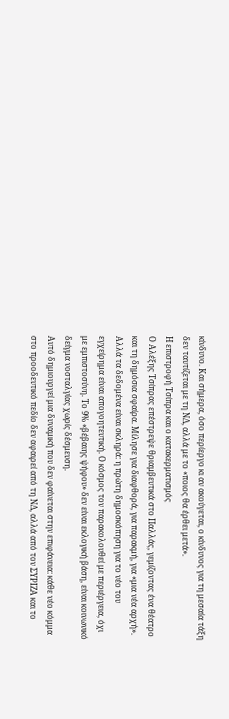κίνδυνο. Και σήμερα, όσο περίεργο κι αν ακούγεται, ο κίνδυνος για τη μεσαία τάξη δεν ταυτίζεται με τη ΝΔ, αλλά με το «ποιος θα έρθει μετά».
Η επιστροφή Τσίπρα και ο κατακερματισμός
Ο Αλέξης Τσίπρας επέστρεψε θριαμβευτικά στο Παλλάς, γεμίζοντας ένα θέατρο και τη δημόσια σφαίρα. Μίλησε για διαφθορά, για παρακμή, για «μια νέα αρχή».
Αλλά τα δεδομένα είναι σκληρά: η πρώτη δημοσκόπηση για το νέο του εγχείρημα είναι απογοητευτική. Ο κόσμος τον παρακολουθεί με περιέργεια, όχι με εμπιστοσύνη. Το 9% «βέβαιης ψήφου» δεν είναι εκλογική βάση, είναι κοινωνικό δείγμα νοσταλγίας χωρίς δέσμευση.
Αυτό δημιουργεί μια δυναμική που δεν φαίνεται στην επιφάνεια: κάθε νέο κόμμα στο προοδευτικό πεδίο δεν αφαιρεί από τη ΝΔ, αλλά από τον ΣΥΡΙΖΑ και το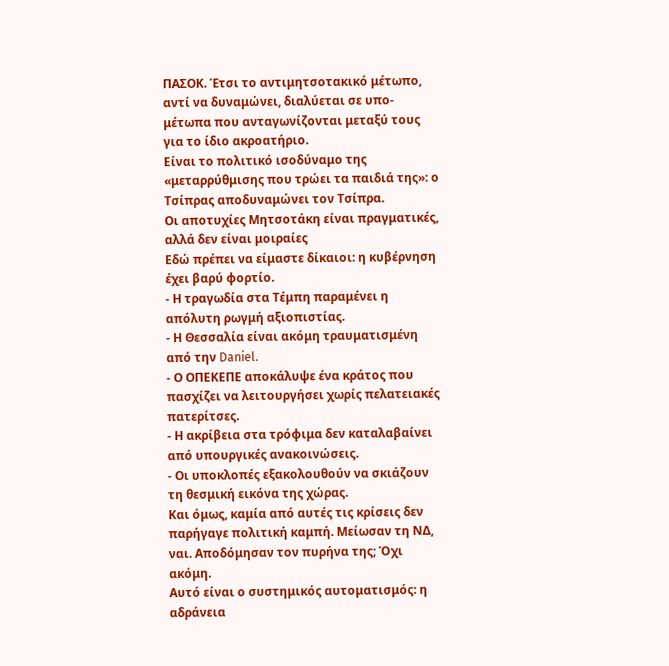ΠΑΣΟΚ. Έτσι το αντιμητσοτακικό μέτωπο, αντί να δυναμώνει, διαλύεται σε υπο-μέτωπα που ανταγωνίζονται μεταξύ τους για το ίδιο ακροατήριο.
Είναι το πολιτικό ισοδύναμο της «μεταρρύθμισης που τρώει τα παιδιά της»: ο Τσίπρας αποδυναμώνει τον Τσίπρα.
Οι αποτυχίες Μητσοτάκη είναι πραγματικές, αλλά δεν είναι μοιραίες
Εδώ πρέπει να είμαστε δίκαιοι: η κυβέρνηση έχει βαρύ φορτίο.
- Η τραγωδία στα Τέμπη παραμένει η απόλυτη ρωγμή αξιοπιστίας.
- Η Θεσσαλία είναι ακόμη τραυματισμένη από την Daniel.
- Ο ΟΠΕΚΕΠΕ αποκάλυψε ένα κράτος που πασχίζει να λειτουργήσει χωρίς πελατειακές πατερίτσες.
- Η ακρίβεια στα τρόφιμα δεν καταλαβαίνει από υπουργικές ανακοινώσεις.
- Οι υποκλοπές εξακολουθούν να σκιάζουν τη θεσμική εικόνα της χώρας.
Και όμως, καμία από αυτές τις κρίσεις δεν παρήγαγε πολιτική καμπή. Μείωσαν τη ΝΔ, ναι. Αποδόμησαν τον πυρήνα της; Όχι ακόμη.
Αυτό είναι ο συστημικός αυτοματισμός: η αδράνεια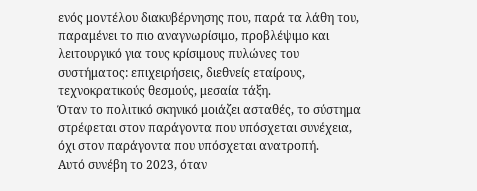ενός μοντέλου διακυβέρνησης που, παρά τα λάθη του, παραμένει το πιο αναγνωρίσιμο, προβλέψιμο και λειτουργικό για τους κρίσιμους πυλώνες του συστήματος: επιχειρήσεις, διεθνείς εταίρους, τεχνοκρατικούς θεσμούς, μεσαία τάξη.
Όταν το πολιτικό σκηνικό μοιάζει ασταθές, το σύστημα στρέφεται στον παράγοντα που υπόσχεται συνέχεια, όχι στον παράγοντα που υπόσχεται ανατροπή.
Αυτό συνέβη το 2023, όταν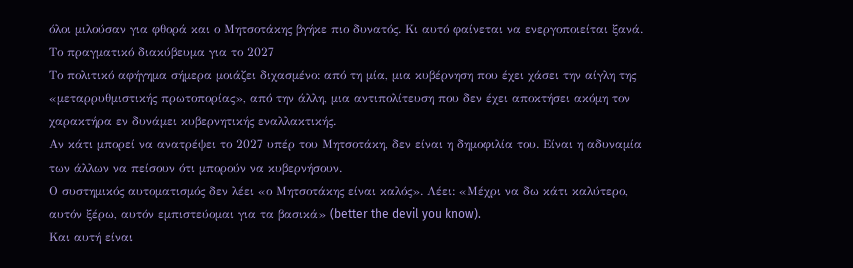όλοι μιλούσαν για φθορά και ο Μητσοτάκης βγήκε πιο δυνατός. Κι αυτό φαίνεται να ενεργοποιείται ξανά.
Το πραγματικό διακύβευμα για το 2027
Το πολιτικό αφήγημα σήμερα μοιάζει διχασμένο: από τη μία, μια κυβέρνηση που έχει χάσει την αίγλη της «μεταρρυθμιστικής πρωτοπορίας», από την άλλη, μια αντιπολίτευση που δεν έχει αποκτήσει ακόμη τον χαρακτήρα εν δυνάμει κυβερνητικής εναλλακτικής.
Αν κάτι μπορεί να ανατρέψει το 2027 υπέρ του Μητσοτάκη, δεν είναι η δημοφιλία του. Είναι η αδυναμία των άλλων να πείσουν ότι μπορούν να κυβερνήσουν.
Ο συστημικός αυτοματισμός δεν λέει «ο Μητσοτάκης είναι καλός». Λέει: «Μέχρι να δω κάτι καλύτερο, αυτόν ξέρω, αυτόν εμπιστεύομαι για τα βασικά» (better the devil you know).
Και αυτή είναι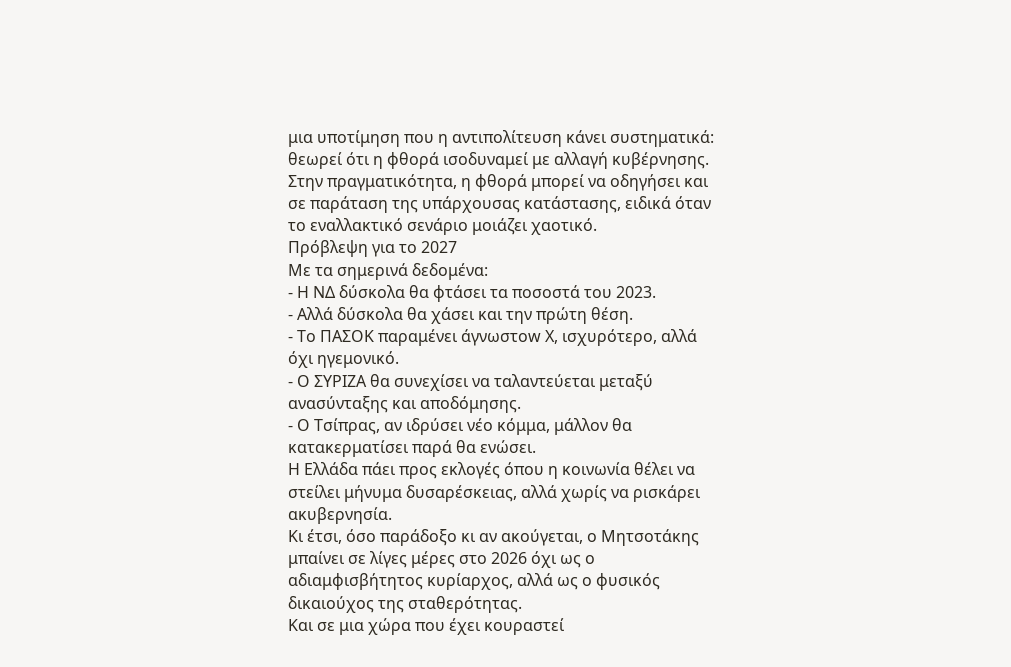μια υποτίμηση που η αντιπολίτευση κάνει συστηματικά: θεωρεί ότι η φθορά ισοδυναμεί με αλλαγή κυβέρνησης. Στην πραγματικότητα, η φθορά μπορεί να οδηγήσει και σε παράταση της υπάρχουσας κατάστασης, ειδικά όταν το εναλλακτικό σενάριο μοιάζει χαοτικό.
Πρόβλεψη για το 2027
Με τα σημερινά δεδομένα:
- Η ΝΔ δύσκολα θα φτάσει τα ποσοστά του 2023.
- Αλλά δύσκολα θα χάσει και την πρώτη θέση.
- Το ΠΑΣΟΚ παραμένει άγνωστοw Χ, ισχυρότερο, αλλά όχι ηγεμονικό.
- Ο ΣΥΡΙΖΑ θα συνεχίσει να ταλαντεύεται μεταξύ ανασύνταξης και αποδόμησης.
- Ο Τσίπρας, αν ιδρύσει νέο κόμμα, μάλλον θα κατακερματίσει παρά θα ενώσει.
Η Ελλάδα πάει προς εκλογές όπου η κοινωνία θέλει να στείλει μήνυμα δυσαρέσκειας, αλλά χωρίς να ρισκάρει ακυβερνησία.
Κι έτσι, όσο παράδοξο κι αν ακούγεται, ο Μητσοτάκης μπαίνει σε λίγες μέρες στο 2026 όχι ως ο αδιαμφισβήτητος κυρίαρχος, αλλά ως ο φυσικός δικαιούχος της σταθερότητας.
Και σε μια χώρα που έχει κουραστεί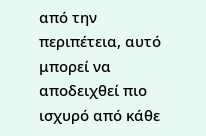από την περιπέτεια, αυτό μπορεί να αποδειχθεί πιο ισχυρό από κάθε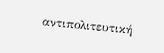αντιπολιτευτική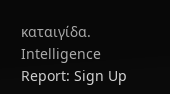καταιγίδα.
Intelligence Report: Sign Up